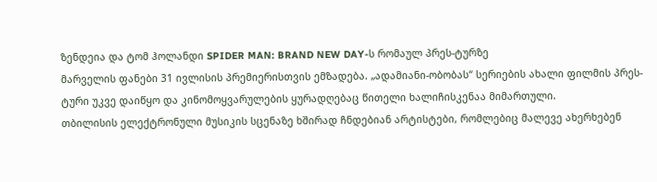ზენდეია და ტომ ჰოლანდი SPIDER MAN: BRAND NEW DAY-ს რომაულ პრეს-ტურზე
მარველის ფანები 31 ივლისის პრემიერისთვის ემზადება. „ადამიანი-ობობას“ სერიების ახალი ფილმის პრეს-ტური უკვე დაიწყო და კინომოყვარულების ყურადღებაც წითელი ხალიჩისკენაა მიმართული.
თბილისის ელექტრონული მუსიკის სცენაზე ხშირად ჩნდებიან არტისტები, რომლებიც მალევე ახერხებენ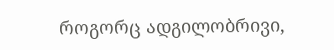როგორც ადგილობრივი,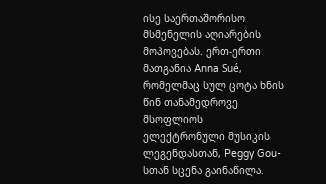ისე საერთაშორისო მსმენელის აღიარების მოპოვებას. ერთ-ერთი მათგანია Anna Sué, რომელმაც სულ ცოტა ხნის წინ თანამედროვე მსოფლიოს ელექტრონული მუსიკის ლეგენდასთან, Peggy Gou-სთან სცენა გაინაწილა.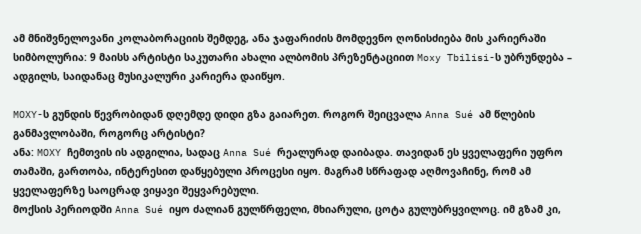ამ მნიშვნელოვანი კოლაბორაციის შემდეგ, ანა ჯაფარიძის მომდევნო ღონისძიება მის კარიერაში სიმბოლურია: 9 მაისს არტისტი საკუთარი ახალი ალბომის პრეზენტაციით Moxy Tbilisi-ს უბრუნდება – ადგილს, საიდანაც მუსიკალური კარიერა დაიწყო.

MOXY-ს გუნდის წევრობიდან დღემდე დიდი გზა გაიარეთ. როგორ შეიცვალა Anna Sué ამ წლების განმავლობაში, როგორც არტისტი?
ანა: MOXY ჩემთვის ის ადგილია, სადაც Anna Sué რეალურად დაიბადა. თავიდან ეს ყველაფერი უფრო თამაში, გართობა, ინტერესით დაწყებული პროცესი იყო. მაგრამ სწრაფად აღმოვაჩინე, რომ ამ ყველაფერზე საოცრად ვიყავი შეყვარებული.
მოქსის პერიოდში Anna Sué იყო ძალიან გულწრფელი, მხიარული, ცოტა გულუბრყვილოც. იმ გზამ კი,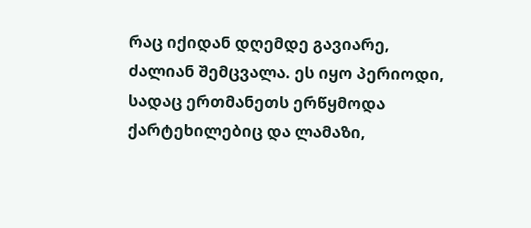რაც იქიდან დღემდე გავიარე, ძალიან შემცვალა. ეს იყო პერიოდი, სადაც ერთმანეთს ერწყმოდა ქარტეხილებიც და ლამაზი,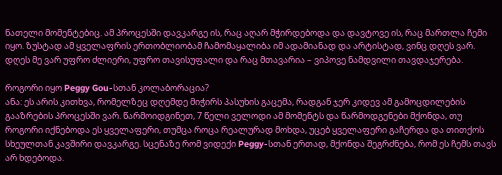ნათელი მომენტებიც. ამ პროცესში დავკარგე ის, რაც აღარ მჭირდებოდა და დავტოვე ის, რაც მართლა ჩემი იყო. ზუსტად ამ ყველაფრის ერთობლიობამ ჩამომაყალიბა იმ ადამიანად და არტისტად, ვინც დღეს ვარ.
დღეს მე ვარ უფრო ძლიერი, უფრო თავისუფალი და რაც მთავარია – ვიპოვე ნამდვილი თავდაჯერება.

როგორი იყო Peggy Gou-სთან კოლაბორაცია?
ანა: ეს არის კითხვა, რომელზეც დღემდე მიჭირს პასუხის გაცემა, რადგან ჯერ კიდევ ამ გამოცდილების გააზრების პროცესში ვარ. წარმოიდგინეთ, 7 წელი ველოდი ამ მომენტს და წარმოდგენები მქონდა, თუ როგორი იქნებოდა ეს ყველაფერი, თუმცა როცა რეალურად მოხდა, უცებ ყველაფერი გაჩერდა და თითქოს სხეულთან კავშირი დავკარგე. სცენაზე რომ ვიდექი Peggy-სთან ერთად, მქონდა შეგრძნება, რომ ეს ჩემს თავს არ ხდებოდა.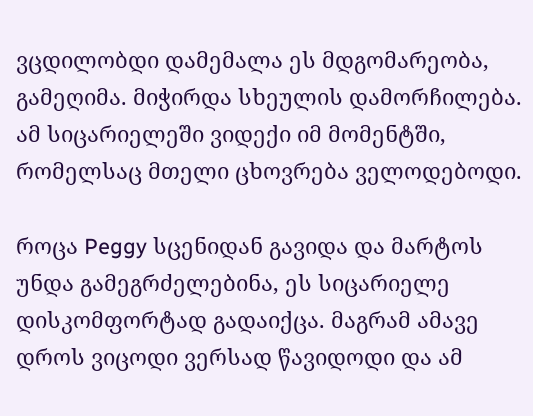ვცდილობდი დამემალა ეს მდგომარეობა, გამეღიმა. მიჭირდა სხეულის დამორჩილება. ამ სიცარიელეში ვიდექი იმ მომენტში, რომელსაც მთელი ცხოვრება ველოდებოდი.

როცა Peggy სცენიდან გავიდა და მარტოს უნდა გამეგრძელებინა, ეს სიცარიელე დისკომფორტად გადაიქცა. მაგრამ ამავე დროს ვიცოდი ვერსად წავიდოდი და ამ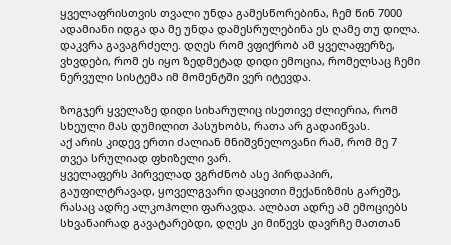ყველაფრისთვის თვალი უნდა გამესწორებინა, ჩემ წინ 7000 ადამიანი იდგა და მე უნდა დამესრულებინა ეს ღამე თუ დილა. დაკვრა გავაგრძელე. დღეს რომ ვფიქრობ ამ ყველაფერზე, ვხვდები, რომ ეს იყო ზედმეტად დიდი ემოცია, რომელსაც ჩემი ნერვული სისტემა იმ მომენტში ვერ იტევდა.

ზოგჯერ ყველაზე დიდი სიხარულიც ისეთივე ძლიერია, რომ სხეული მას დუმილით პასუხობს, რათა არ გადაიწვას.
აქ არის კიდევ ერთი ძალიან მნიშვნელოვანი რამ, რომ მე 7 თვეა სრულიად ფხიზელი ვარ.
ყველაფერს პირველად ვგრძნობ ასე პირდაპირ, გაუფილტრავად, ყოველგვარი დაცვითი მექანიზმის გარეშე, რასაც ადრე ალკოჰოლი ფარავდა. ალბათ ადრე ამ ემოციებს სხვანაირად გავატარებდი, დღეს კი მიწევს დავრჩე მათთან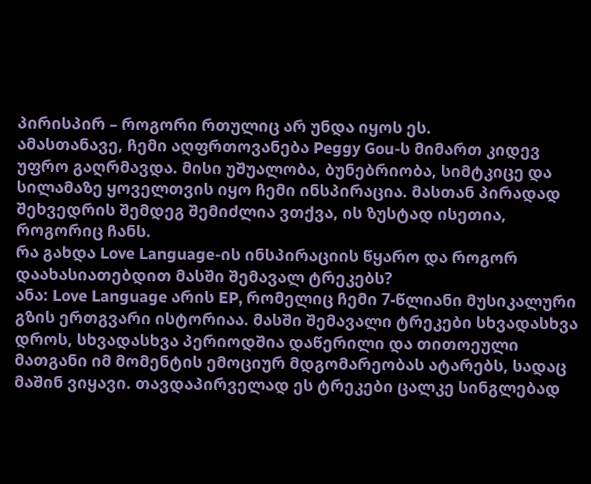პირისპირ – როგორი რთულიც არ უნდა იყოს ეს.
ამასთანავე, ჩემი აღფრთოვანება Peggy Gou-ს მიმართ კიდევ უფრო გაღრმავდა. მისი უშუალობა, ბუნებრიობა, სიმტკიცე და სილამაზე ყოველთვის იყო ჩემი ინსპირაცია. მასთან პირადად შეხვედრის შემდეგ შემიძლია ვთქვა, ის ზუსტად ისეთია, როგორიც ჩანს.
რა გახდა Love Language-ის ინსპირაციის წყარო და როგორ დაახასიათებდით მასში შემავალ ტრეკებს?
ანა: Love Language არის EP, რომელიც ჩემი 7-წლიანი მუსიკალური გზის ერთგვარი ისტორიაა. მასში შემავალი ტრეკები სხვადასხვა დროს, სხვადასხვა პერიოდშია დაწერილი და თითოეული მათგანი იმ მომენტის ემოციურ მდგომარეობას ატარებს, სადაც მაშინ ვიყავი. თავდაპირველად ეს ტრეკები ცალკე სინგლებად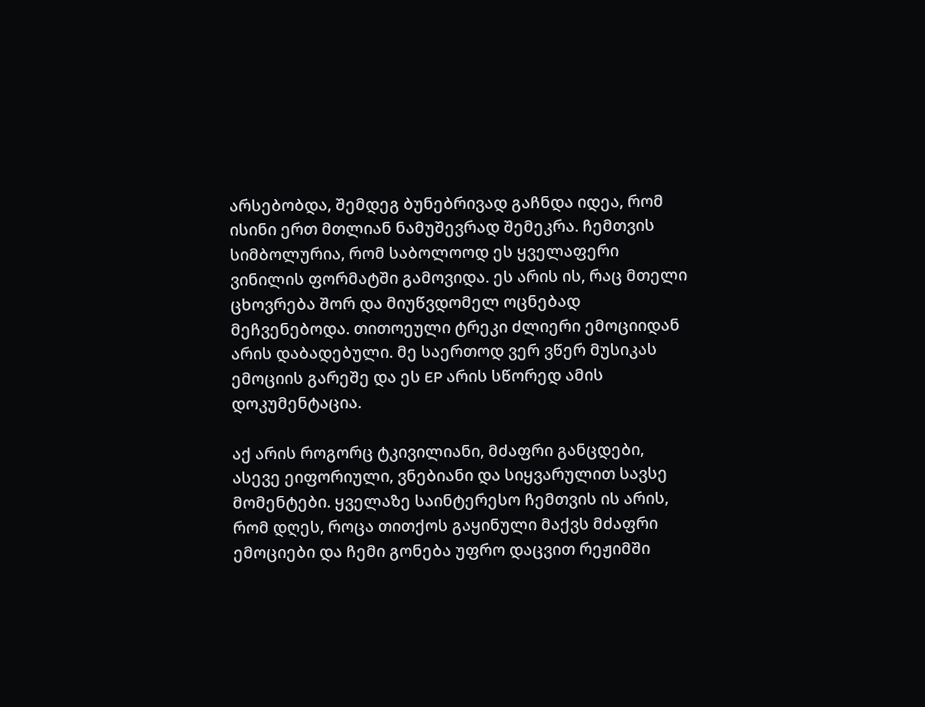არსებობდა, შემდეგ ბუნებრივად გაჩნდა იდეა, რომ ისინი ერთ მთლიან ნამუშევრად შემეკრა. ჩემთვის სიმბოლურია, რომ საბოლოოდ ეს ყველაფერი ვინილის ფორმატში გამოვიდა. ეს არის ის, რაც მთელი ცხოვრება შორ და მიუწვდომელ ოცნებად მეჩვენებოდა. თითოეული ტრეკი ძლიერი ემოციიდან არის დაბადებული. მე საერთოდ ვერ ვწერ მუსიკას ემოციის გარეშე და ეს EP არის სწორედ ამის დოკუმენტაცია.

აქ არის როგორც ტკივილიანი, მძაფრი განცდები, ასევე ეიფორიული, ვნებიანი და სიყვარულით სავსე მომენტები. ყველაზე საინტერესო ჩემთვის ის არის, რომ დღეს, როცა თითქოს გაყინული მაქვს მძაფრი ემოციები და ჩემი გონება უფრო დაცვით რეჟიმში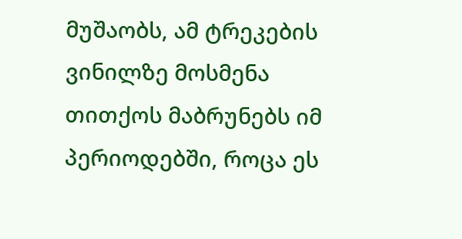მუშაობს, ამ ტრეკების ვინილზე მოსმენა თითქოს მაბრუნებს იმ პერიოდებში, როცა ეს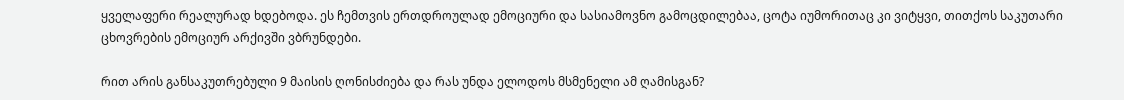ყველაფერი რეალურად ხდებოდა. ეს ჩემთვის ერთდროულად ემოციური და სასიამოვნო გამოცდილებაა, ცოტა იუმორითაც კი ვიტყვი, თითქოს საკუთარი ცხოვრების ემოციურ არქივში ვბრუნდები.

რით არის განსაკუთრებული 9 მაისის ღონისძიება და რას უნდა ელოდოს მსმენელი ამ ღამისგან?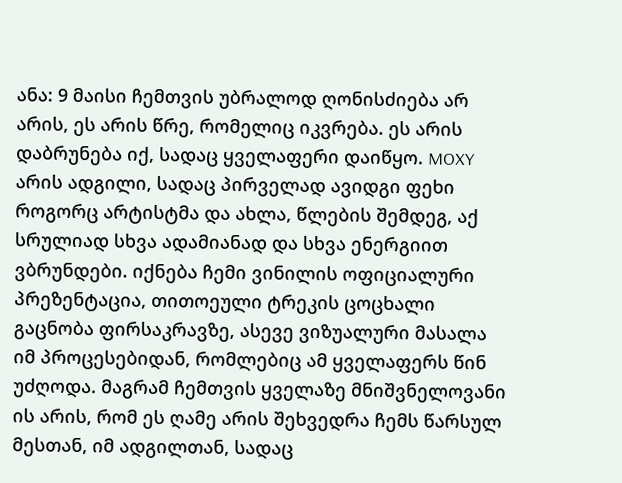ანა: 9 მაისი ჩემთვის უბრალოდ ღონისძიება არ არის, ეს არის წრე, რომელიც იკვრება. ეს არის დაბრუნება იქ, სადაც ყველაფერი დაიწყო. MOXY არის ადგილი, სადაც პირველად ავიდგი ფეხი როგორც არტისტმა და ახლა, წლების შემდეგ, აქ სრულიად სხვა ადამიანად და სხვა ენერგიით ვბრუნდები. იქნება ჩემი ვინილის ოფიციალური პრეზენტაცია, თითოეული ტრეკის ცოცხალი გაცნობა ფირსაკრავზე, ასევე ვიზუალური მასალა იმ პროცესებიდან, რომლებიც ამ ყველაფერს წინ უძღოდა. მაგრამ ჩემთვის ყველაზე მნიშვნელოვანი ის არის, რომ ეს ღამე არის შეხვედრა ჩემს წარსულ მესთან, იმ ადგილთან, სადაც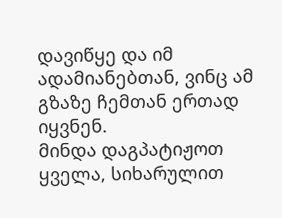დავიწყე და იმ ადამიანებთან, ვინც ამ გზაზე ჩემთან ერთად იყვნენ.
მინდა დაგპატიჟოთ ყველა, სიხარულით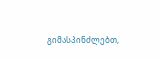გიმასპინძლებთ,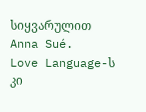სიყვარულით Anna Sué.
Love Language-ს კი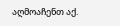აღმოაჩენთ აქ.